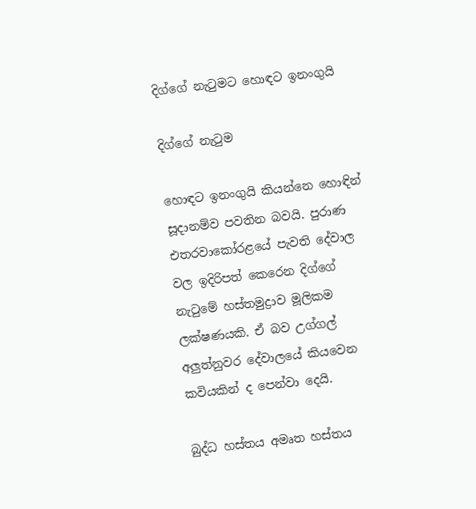දිග්ගේ නැටුමට හොඳට ඉනංගුයි

දිග්ගේ නැටුම

හොඳට ඉනංගුයි කියන්නෙ හොඳින් සූදානම්ව පවතින බවයි. පුරාණ එතරවාකෝරළයේ පැවති දේවාල වල ඉදිරිපත් කෙරෙන දිග්ගේ නැටුමේ හස්තමුද්‍රාව මූලිකම  ලක්ෂණයකි. ඒ බව උග්ගල් අලුත්නුවර දේවාලයේ කියවෙන කවියකින් ද පෙන්වා දෙයි.

බුද්ධ හස්තය අමෘත හස්තය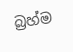බ්‍රහ්ම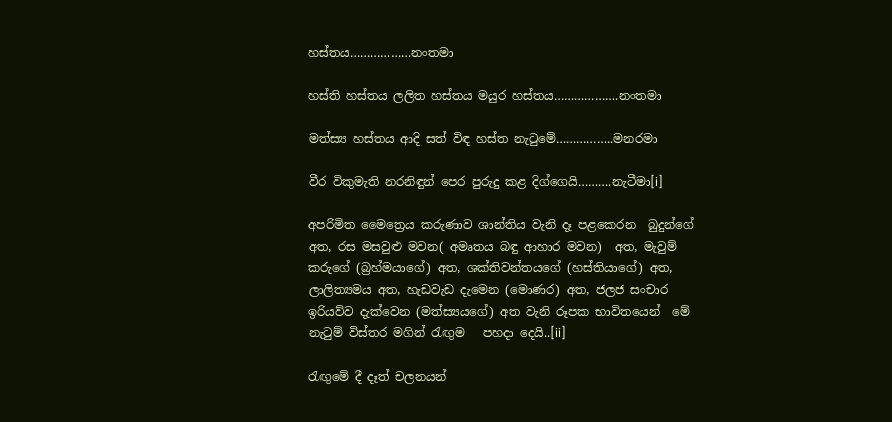හස්තය………………නංතමා

හස්ති හස්තය ලලිත හස්තය මයුර හස්තය……………….නංතමා

මත්ස්‍ය හස්තය ආදි සත් විඳ හස්ත නැටුමේ……………..මනරමා

වීර විකුමැති නරනිඳුන් පෙර පුරුදු කළ දිග්ගෙයි……….නැටීමා[i]

අපරිමිත මෛත්‍රෙය කරුණාව ශාන්තිය වැනි දෑ පළකෙරන  බුදුන්ගේ අත, රස මසවුළු මවන( අමෘතය බඳු ආහාර මවන)  අත, මැවුම් කරුගේ (බ්‍රහ්මයාගේ) අත, ශක්තිවන්තයගේ (හස්තියාගේ) අත,  ලාලිත්‍යමය අත, හැඩවැඩ දැමෙන (මොණර) අත, ජලජ සංචාර ඉරියව්ව දැක්වෙන (මත්ස්‍යයගේ) අත වැනි රූපක භාවිතයෙන්  මේ නැටුම් විස්තර මගින් රැඟුම   පහදා දෙයි..[ii]

රැඟුමේ දී දෑත් චලනයන්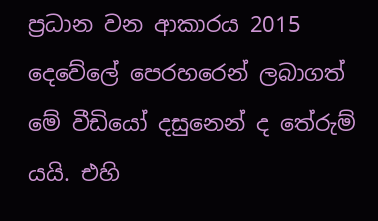ප්‍රධාන වන ආකාරය 2015 දෙවේලේ පෙරහරෙන් ලබාගත්  මේ වීඩියෝ දසුනෙන් ද තේරුම් යයි. එහි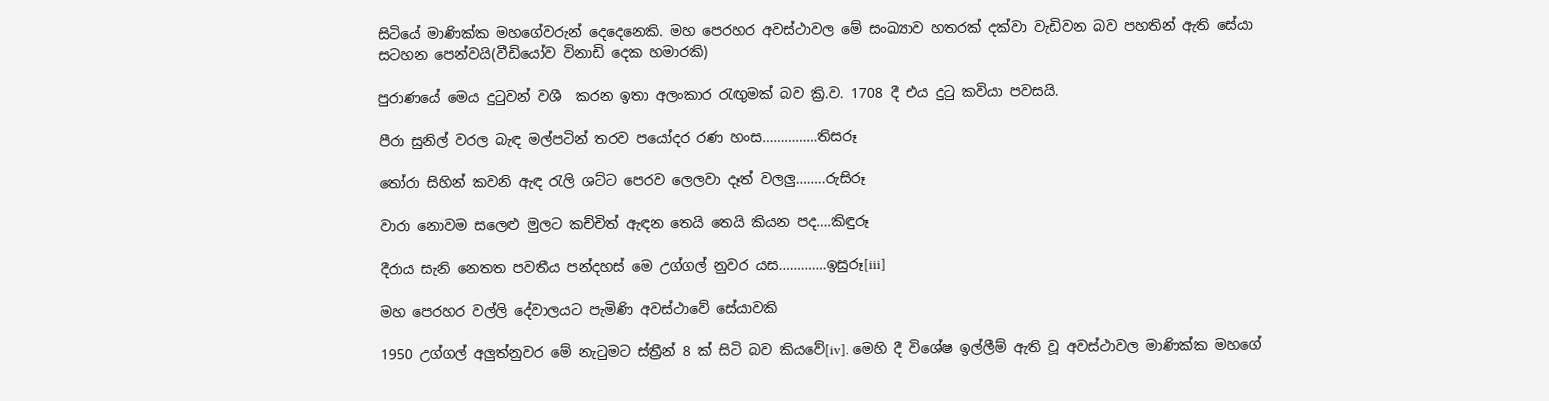සිටියේ මාණික්ක මහගේවරුන් දෙදෙනෙකි. මහ පෙරහර අවස්ථාවල මේ සංඛ්‍යාව හතරක් දක්වා වැඩිවන බව පහතින් ඇති සේයා සටහන පෙන්වයි(වීඩියෝව විනාඩි දෙක හමාරකි)

පුරාණයේ මෙය දුටුවන් වශී  කරන ඉතා අලංකාර රැඟුමක් බව ක්‍රි.ව. 1708 දී එය දුටු කවියා පවසයි.

පීරා සුනිල් වරල බැඳ මල්පටින් තරව පයෝදර රණ හංස……………තිසරූ

තෝරා සිහින් කවනි ඇඳ රැලි ශට්ට පෙරව ලෙලවා දෑත් වලලු……..රුසිරූ

වාරා නොවම සලෙළු මුලට කච්චිත් ඇඳන තෙයි තෙයි කියන පද….කිඳුරූ

දීරාය සැනි නෙතත පවතීය පන්දහස් මෙ උග්ගල් නුවර යස………….ඉසුරූ[iii]

මහ පෙරහර වල්ලි දේවාලයට පැමිණි අවස්ථාවේ සේයාවකි

1950 උග්ගල් අලුත්නුවර මේ නැටුමට ස්ත්‍රීන් 8 ක් සිටි බව කියවේ[iv]. මෙහි දී විශේෂ ඉල්ලීම් ඇති වූ අවස්ථාවල මාණික්ක මහගේ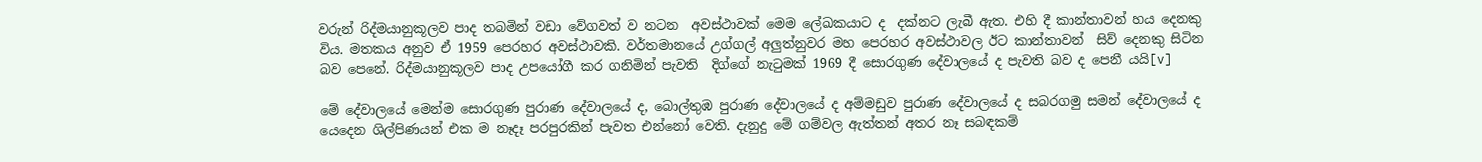වරුන් රිද්මයානුකූලව පාද තබමින් වඩා වේගවත් ව නටන  අවස්ථාවක් මෙම ලේඛකයාට ද  දක්නට ලැබී ඇත. එහි දී කාන්තාවන් හය දෙනකු විය. මතකය අනුව ඒ 1959 පෙරහර අවස්ථාවකි. වර්තමානයේ උග්ගල් අලුත්නුවර මහ පෙරහර අවස්ථාවල ඊට කාන්තාවන්  සිව් දෙනකු සිටින බව පෙනේ. රිද්මයානුකූලව පාද උපයෝගී කර ගනිමින් පැවති  දිග්ගේ නැටුමක් 1969 දී සොරගුණ දේවාලයේ ද පැවති බව ද පෙනී යයි[v]

මේ දේවාලයේ මෙන්ම සොරගුණ පුරාණ දේවාලයේ ද, බොල්තුඹ පුරාණ දේවාලයේ ද අම්මඩුව පුරාණ දේවාලයේ ද සබරගමු සමන් දේවාලයේ ද  යෙදෙන ශිල්පිණයන් එක ම නෑදෑ පරපුරකින් පැවත එන්නෝ වෙති. දැනුදු මේ ගම්වල ඇත්තන් අතර නෑ සබඳකම්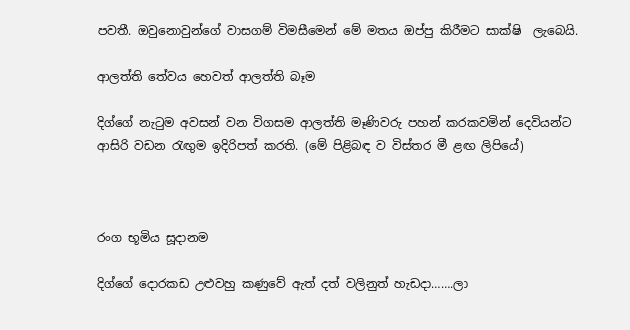පවතී. ඔවුනොවුන්ගේ වාසගම් විමසීමෙන් මේ මතය ඔප්පු කිරීමට සාක්ෂි  ලැබෙයි.

ආලත්ති තේවය හෙවත් ආලත්ති බෑම

දිග්ගේ නැටුම අවසන් වන විගසම ආලත්ති මෑණිවරු පහන් කරකවමින් දෙවියන්ට ආසිරි වඩන රැඟුම ඉදිරිපත් කරති. (මේ පිළිබඳ ව විස්තර මී ළඟ ලිපියේ)



රංග භූමිය සූදානම

දිග්ගේ දොරකඩ උළුවහු කණුවේ ඇත් දත් වලිනුත් හැඩදා…….ලා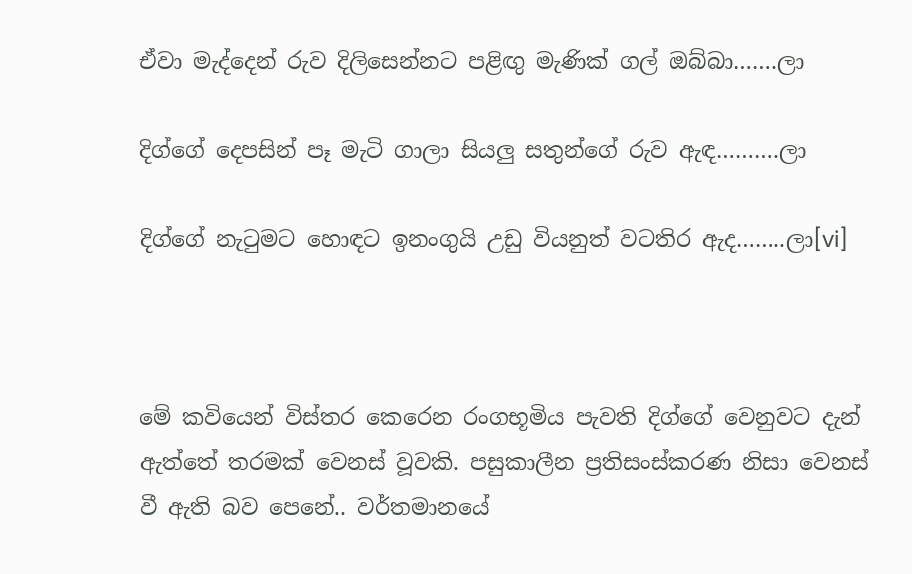ඒවා මැද්දෙන් රුව දිලිසෙන්නට පළිඟු මැණික් ගල් ඔබ්බා…….ලා

දිග්ගේ දෙපසින් පෑ මැටි ගාලා සියලු සතුන්ගේ රුව ඇඳ……….ලා

දිග්ගේ නැටුමට හොඳට ඉනංගුයි උඩු වියනුත් වටතිර ඇද……..ලා[vi]



මේ කවියෙන් විස්තර කෙරෙන රංගභූමිය පැවති දිග්ගේ වෙනුවට දැන් ඇත්තේ තරමක් වෙනස් වූවකි. පසුකාලීන ප්‍රතිසංස්කරණ නිසා වෙනස් වී ඇති බව පෙනේ.. වර්තමානයේ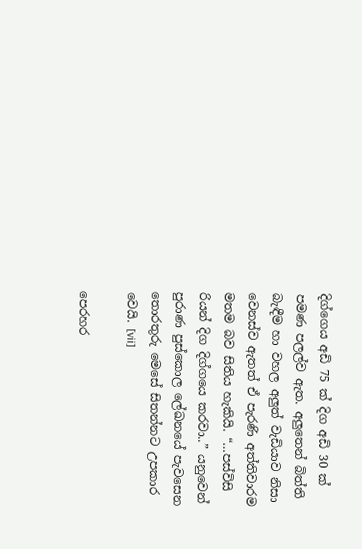දිග්ගෙය අඩි 75 ක් දිග අඩි 30 ක් පමණ පලල්ව ඇත. අලුතෙන් බිත්ති බැඳීම හා වහල අලුත් වැඩියාව නිසා වෙනස්ව ඇතත් ඒ පැරණි අත්තිවාරම මතම බව සිතිය හැකියි. “…පස්විසි රියන් දිග දිග්ගයෙ කරවා..” යනුවෙන් පුරාණ පුස්කොල ලේඛනයේ පැවසෙන තොරතුරු මෙසේ සිතන්නට උපකාර වෙයි. [vii]

පෙරහර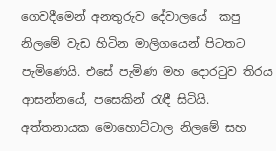ගෙවදීමෙන් අනතුරුව දේවාලයේ  කපු නිලමේ වැඩ හිටින මාලිගයෙන් පිටතට පැමිණෙයි. එසේ පැමිණ මහ දොරටුව තිරය ආසන්නයේ, පසෙකින් රැඳී සිටියි. අත්තනායක මොහොට්ටාල නිලමේ සහ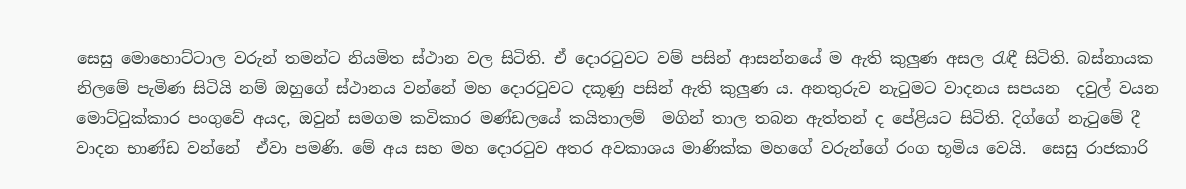සෙසු මොහොට්ටාල වරුන් තමන්ට නියමිත ස්ථාන වල සිටිති. ඒ දොරටුවට වම් පසින් ආසන්නයේ ම ඇති කුලුණ අසල රැඳී සිටිති. බස්නායක නිලමේ පැමිණ සිටියි නම් ඔහුගේ ස්ථානය වන්නේ මහ දොරටුවට දකූණු පසින් ඇති කුලුණ ය. අනතුරුව නැටුමට වාදනය සපයන  දවුල් වයන මොට්ටුක්කාර පංගුවේ අයද, ඔවුන් සමගම කවිකාර මණ්ඩලයේ කයිතාලම්  මගින් තාල තබන ඇත්තන් ද පේළියට සිටිති. දිග්ගේ නැටුමේ දී වාදන භාණ්ඩ වන්නේ  ඒවා පමණි. මේ අය සහ මහ දොරටුව අතර අවකාශය මාණික්ක මහගේ වරුන්ගේ රංග භූමිය වෙයි.  සෙසු රාජකාරි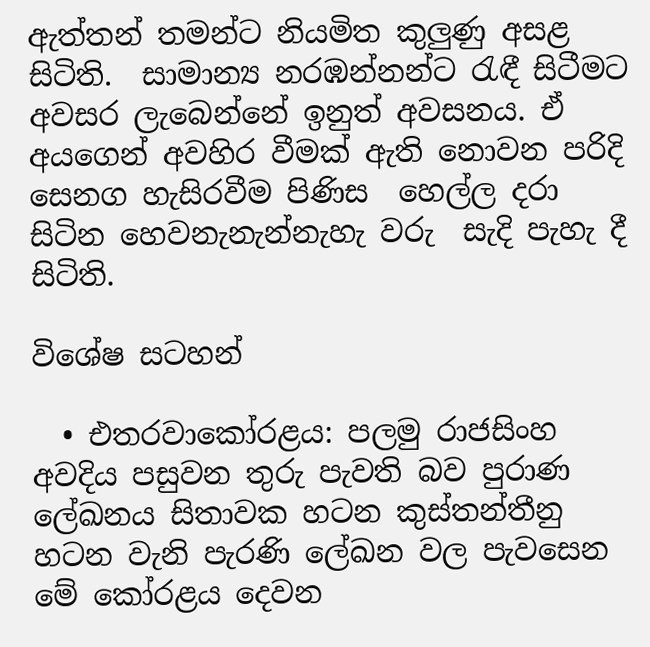ඇත්තන් තමන්ට නියමිත කුලුණු අසළ සිටිති.  සාමාන්‍ය නරඹන්නන්ට රැඳී සිටීමට අවසර ලැබෙන්නේ ඉනුත් අවසනය. ඒ අයගෙන් අවහිර වීමක් ඇති නොවන පරිදි සෙනග හැසිරවීම පිණිස  හෙල්ල දරා සිටින හෙවනැනැන්නැහැ වරු  සැදි පැහැ දී සිටිති.

විශේෂ සටහන්

  • එතරවාකෝරළය: පලමු රාජසිංහ අවදිය පසුවන තුරු පැවති බව පුරාණ ලේඛනය සිතාවක හටන කුස්තන්තීනු හටන වැනි පැරණි ලේඛන වල පැවසෙන මේ කෝරළය දෙවන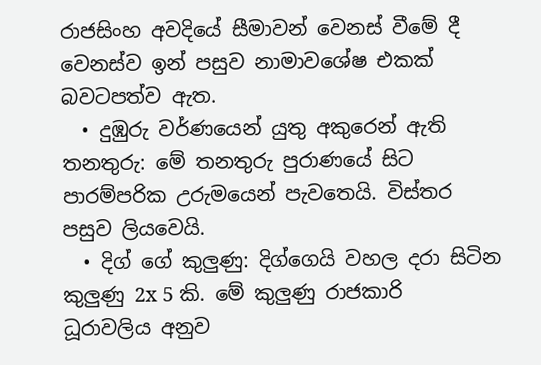රාජසිංහ අවදියේ සීමාවන් වෙනස් වීමේ දී වෙනස්ව ඉන් පසුව නාමාවශේෂ එකක් බවටපත්ව ඇත.
  • දුඹුරු වර්ණයෙන් යුතු අකුරෙන් ඇති තනතුරු: මේ තනතුරු පුරාණයේ සිට පාරම්පරික උරුමයෙන් පැවතෙයි. විස්තර පසුව ලියවෙයි.
  • දිග් ගේ කුලුණු: දිග්ගෙයි වහල දරා සිටින කුලුණු 2x 5 කි. මේ කුලුණු රාජකාරි ධූරාවලිය අනුව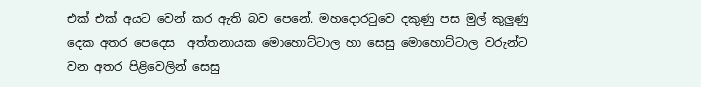එක් එක් අයට වෙන් කර ඇති බව පෙනේ. මහදොරටුවෙ දකුණු පස මුල් කුලුණු දෙක අතර පෙදෙස  අත්තනායක මොහොට්ටාල හා සෙසු මොහොට්ටාල වරුන්ට වන අතර පිළිවෙලින් සෙසු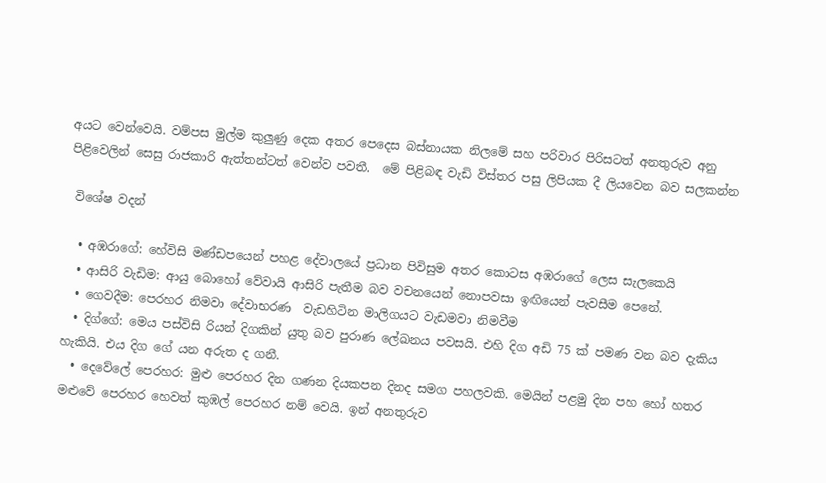අයට වෙන්වෙයි. වම්පස මුල්ම කුලුණු දෙක අතර පෙදෙස බස්නායක නිලමේ සහ පරිවාර පිරිසටත් අනතුරුව අනු පිළිවෙලින් සෙසු රාජකාරි ඇත්තන්ටත් වෙන්ව පවතී.  මේ පිළිබඳ වැඩි විස්තර පසු ලිපියක දී ලියවෙන බව සලකන්න

 විශේෂ වදන්

  • අඹරාගේ: හේවිසි මණ්ඩපයෙන් පහළ දේවාලයේ ප්‍රධාන පිවිසුම අතර කොටස අඹරාගේ ලෙස සැලකෙයි
  • ආසිරි වැඩිම: ආයු බොහෝ වේවායි ආසිරි පැතීම බව වචනයෙන් නොපවසා ඉඟියෙන් පැවසීම පෙනේ.
  • ගෙවදීම: පෙරහර නිමවා දේවාභරණ  වැඩහිටින මාලිගයට වැඩමවා නිමවීම
  • දිග්ගේ: මෙය පස්විසි රියන් දිගකින් යුතු බව පුරාණ ලේඛනය පවසයි. එහි දිග අඩි 75 ක් පමණ වන බව දැකිය හැකියි. එය දිග ගේ යන අරුත ද ගනී.
  • දෙවේලේ පෙරහර: මුළු පෙරහර දින ගණන දියකපන දිනද සමග පහලවකි. මෙයින් පළමු දින පහ හෝ හතර මළුවේ පෙරහර හෙවත් කුඹල් පෙරහර නම් වෙයි. ඉන් අනතුරුව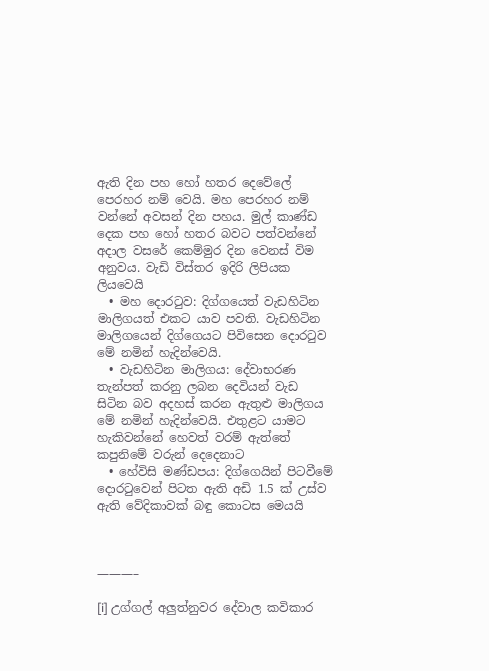ඇති දින පහ හෝ හතර දෙවේලේ පෙරහර නම් වෙයි. මහ පෙරහර නම් වන්නේ අවසන් දින පහය. මුල් කාණ්ඩ දෙක පහ හෝ හතර බවට පත්වන්නේ අදාල වසරේ කෙම්මුර දින වෙනස් විම අනුවය. වැඩි විස්තර ඉදිරි ලිපියක ලියවෙයි
  • මහ දොරටුව: දිග්ගයෙත් වැඩහිටින මාලිගයත් එකට යාව පවති. වැඩහිටින මාලිගයෙන් දිග්ගෙයට පිවිසෙන දොරටුව මේ නමින් හැදින්වෙයි.
  • වැඩහිටින මාලිගය: දේවාභරණ තැන්පත් කරනු ලබන දෙවියන් වැඩ සිටින බව අදහස් කරන ඇතුළු මාලිගය මේ නමින් හැදින්වෙයි. එතුළට යාමට හැකිවන්නේ හෙවත් වරම් ඇත්තේ කපුනිමේ වරුන් දෙදෙනාට
  • හේවිසි මණ්ඩපය: දිග්ගෙයින් පිටවීමේ දොරටුවෙන් පිටත ඇති අඩි 1.5 ක් උස්ව ඇති වේදිකාවක් බඳු කොටස මෙයයි



———–

[i] උග්ගල් අලුත්නුවර දේවාල කවිකාර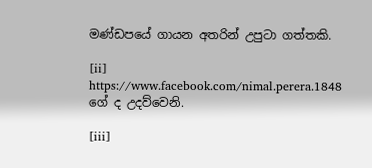මණ්ඩපයේ ගායන අතරින් උපුටා ගත්තකි.

[ii] https://www.facebook.com/nimal.perera.1848 ගේ ද උදව්වෙනි.

[iii]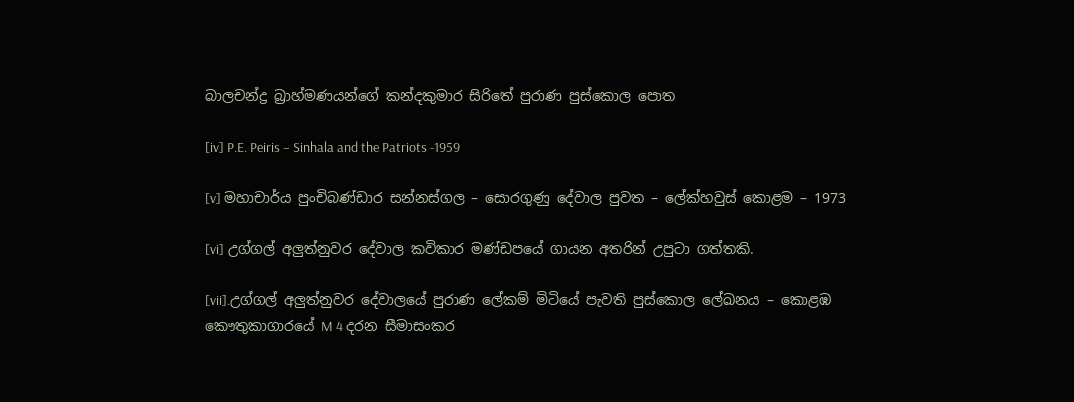බාලචන්ද්‍ර බ්‍රාහ්මණයන්ගේ කන්දකුමාර සිරිතේ පුරාණ පුස්කොල පොත

[iv] P.E. Peiris – Sinhala and the Patriots -1959

[v] මහාචාර්ය පුංචිබණ්ඩාර සන්නස්ගල – සොරගුණු දේවාල පුවත – ලේක්හවුස් කොළම – 1973

[vi] උග්ගල් අලුත්නුවර දේවාල කවිකාර මණ්ඩපයේ ගායන අතරින් උපුටා ගත්තකි.

[vii].උග්ගල් අලුත්නුවර දේවාලයේ පුරාණ ලේකම් මිටියේ පැවති පුස්කොල ලේඛනය – කොළඹ කෞතුකාගාරයේ M 4 දරන සීමාසංකර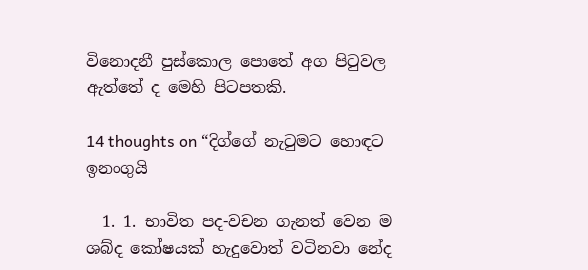විනොදනී පුස්කොල පොතේ අග පිටුවල ඇත්තේ ද මෙහි පිටපතකි.

14 thoughts on “දිග්ගේ නැටුමට හොඳට ඉනංගුයි

  1. 1. භාවිත පද-වචන ගැනත් වෙන ම ශබ්ද කෝෂයක් හැදුවොත් වටිනවා නේද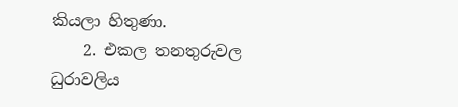කියලා හිතුණා.
    2. එකල තනතුරුවල ධුරාවලිය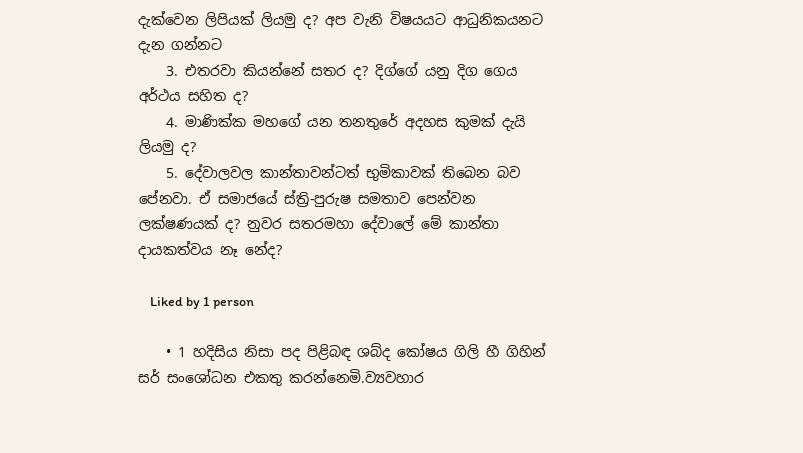දැක්වෙන ලිපියක් ලියමු ද? අප වැනි විෂයයට ආධුනිකයනට දැන ගන්නට
    3. එතරවා කියන්නේ සතර ද? දිග්ගේ යනු දිග ගෙය අර්ථය සහිත ද?
    4. මාණික්ක මහගේ යන තනතුරේ අදහස කුමක් දැයි ලියමු ද?
    5. දේවාලවල කාන්තාවන්ටත් භුමිකාවක් තිබෙන බව පේනවා. ඒ සමාජයේ ස්ත්‍රි-පුරුෂ සමතාව පෙන්වන ලක්ෂණයක් ද? නුවර සතරමහා දේවාලේ මේ කාන්තා දායකත්වය නෑ නේද?

    Liked by 1 person

    • 1 හදිසිය නිසා පද පිළිබඳ ශබ්ද කෝෂය ගිලි හී ගිහින් සර් සංශෝධන එකතු කරන්නෙමි.ව්‍යවහාර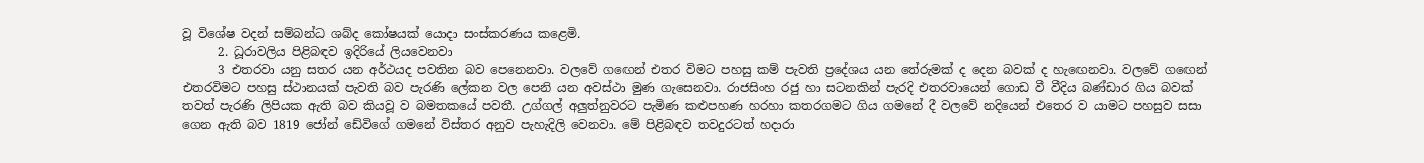වූ විශේෂ වදන් සම්බන්ධ ශබ්ද කෝෂයක් යොදා සංස්කරණය කළෙමි.
      2. ධූරාවලිය පිළිබඳව ඉදිරියේ ලියවෙනවා
      3 එතරවා යනු සතර යන අර්ථයද පවතින බව පෙනෙනවා. වලවේ ගඟෙන් එතර විමට පහසු කම් පැවති ප්‍රදේශය යන තේරුමක් ද දෙන බවක් ද හැඟෙනවා. වලවේ ගඟෙන් එතරවිමට පහසු ස්ථානයක් පැවති බව පැරණි ලේකන වල පෙනි යන අවස්ථා මුණ ගැසෙනවා. රාජසිංහ රජු හා සටනකින් පැරදි එතරවායෙන් ගොඩ වී වීදිය බණ්ඩාර ගිය බවක් තවත් පැරණි ලිපියක ඇති බව කියවූ ව බමතකයේ පවතී. උග්ගල් අලුත්නුවරට පැමිණ කළුපහණ හරහා කතරගමට ගිය ගමනේ දී වලවේ නදියෙන් එතෙර ව යාමට පහසුව සසා ගෙන ඇති බව 1819 ජෝන් ඩේවිගේ ගමනේ විස්තර අනුව පැහැදිලි වෙනවා. මේ පිළිබඳව තවදුරටත් හදාරා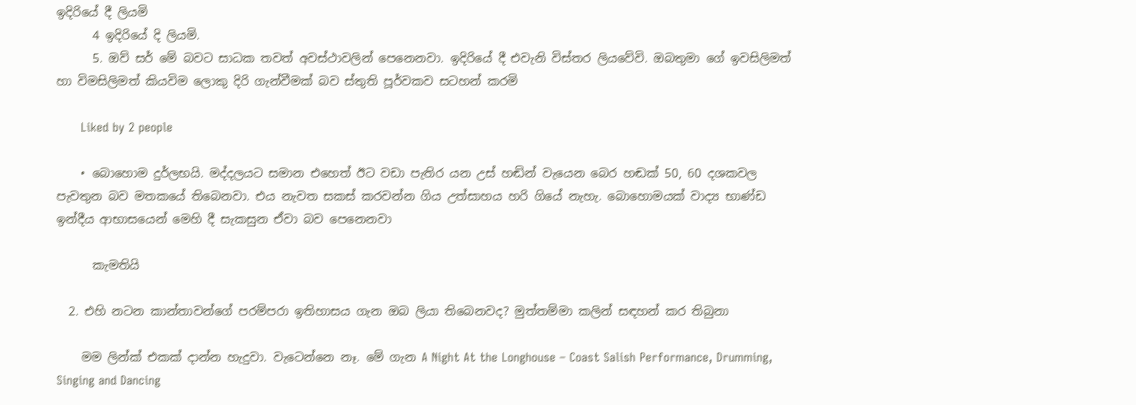ඉදිරියේ දී ලියමි
      4 ඉදිරියේ දි ලියමි.
      5. ඔව් සර් මේ බවට සාධක තවත් අවස්ථාවලින් පෙනෙනවා. ඉදිරියේ දී එවැනි විස්තර ලියවේවි. ඔබතුමා ගේ ඉවසිලිමත් හා විමසිලිමත් කියවිම ලොකු දිරි ගැන්වීමක් බව ස්තුති පූර්වකව සටහන් කරමි

      Liked by 2 people

    • බොහොම දුර්ලභයි. මද්දලයට සමාන එහෙත් ඊට වඩා පැතිර යන උස් හඬින් වැයෙන බෙර හඬක් 50, 60 දශකවල පැවතුන බව මතකයේ තිබෙනවා. එය නැවත සකස් කරවන්න ගිය උත්සාහය හරි ගියේ නැහැ. බොහොමයක් වාද්‍ය භාණ්ඩ ඉන්දීය ආභාසයෙන් මෙහි දී සැකසුන ඒවා බව පෙනෙනවා

      කැමතියි

  2. එහි නටන කාන්තාවන්ගේ පරම්පරා ඉතිහාසය ගැන ඔබ ලියා තිබෙනවද? මුත්තම්මා කලින් සඳහන් කර තිබුනා

    මම ලින්ක් එකක් දාන්න හැදුවා. වැටෙන්නෙ නෑ. මේ ගැන A Night At the Longhouse – Coast Salish Performance, Drumming, Singing and Dancing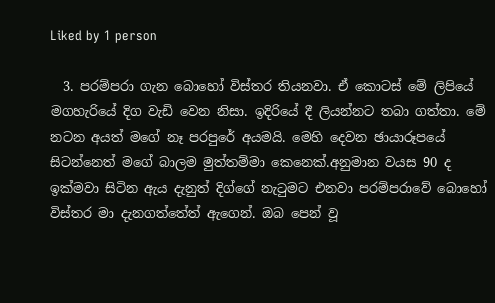Liked by 1 person

  3. පරම්පරා ගැන බොහෝ විස්තර තියනවා. ඒ කොටස් මේ ලිපියේ මගහැරියේ දිග වැඩි වෙන නිසා. ඉදිරියේ දී ලියන්නට තබා ගත්තා. මේ නටන අයත් මගේ නෑ පරපුරේ අයමයි. මෙහි දෙවන ඡායාරූපයේ සිටන්නෙත් මගේ බාලම මුත්තම්මා කෙනෙක්.අනුමාන වයස 90 ද ඉක්මවා සිටින ඇය දැනුත් දිග්ගේ නැටුමට එනවා පරම්පරාවේ බොහෝ විස්තර මා දැනගත්තේත් ඇගෙන්. ඔබ පෙන් වූ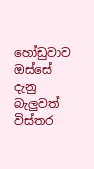හෝඩුවාව ඔස්සේ දැනු බැලුවත් විස්තර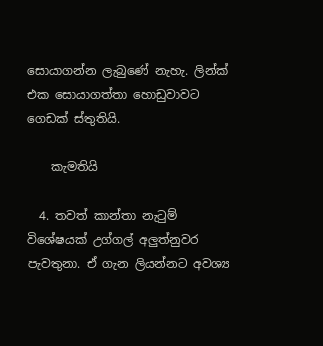සොයාගන්න ලැබුණේ නැහැ. ලින්ක් එක සොයාගත්තා හොඩුවාවට ගෙඩක් ස්තුතියි.

    කැමතියි

  4. තවත් කාන්තා නැටුම් විශේෂයක් උග්ගල් අලුත්නුවර පැවතුනා. ඒ ගැන ලියන්නට අවශ්‍ය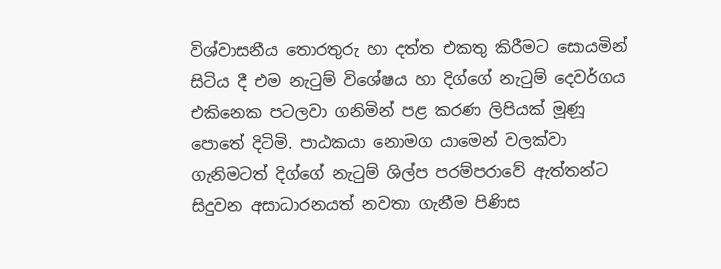විශ්වාසනීය තොරතුරු හා දත්ත එකතු කිරීමට සොයමින් සිටිය දී එම නැටුම් විශේෂය හා දිග්ගේ නැටුම් දෙවර්ගය එකිනෙක පටලවා ගනිමින් පළ කරණ ලිපියක් මූණූ පොතේ දිටිමි. පාඨකයා නොමග යාමෙන් වලක්වා ගැනිමටත් දිග්ගේ නැටුම් ශිල්ප පරම්පරාවේ ඇත්තන්ට සිදුවන අසාධාරනයත් නවතා ගැනීම පිණිස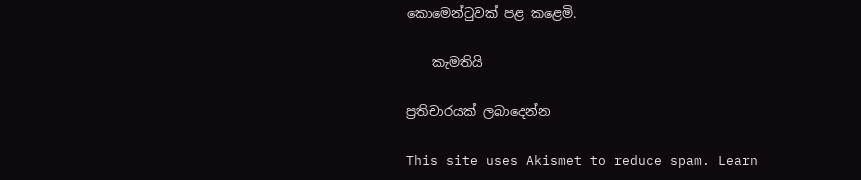කොමෙන්ටුවක් පළ කළෙමි.

    කැමතියි

ප්‍රතිචාරයක් ලබාදෙන්න

This site uses Akismet to reduce spam. Learn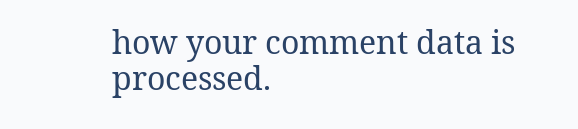how your comment data is processed.